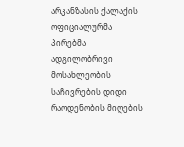არკანზასის ქალაქის ოფიციალურმა პირებმა ადგილობრივი მოსახლეობის საჩივრების დიდი რაოდენობის მიღების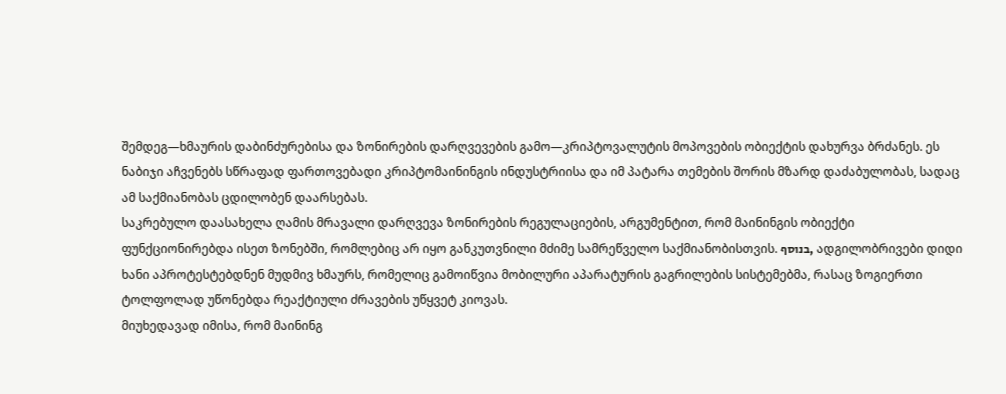შემდეგ—ხმაურის დაბინძურებისა და ზონირების დარღვევების გამო—კრიპტოვალუტის მოპოვების ობიექტის დახურვა ბრძანეს. ეს ნაბიჯი აჩვენებს სწრაფად ფართოვებადი კრიპტომაინინგის ინდუსტრიისა და იმ პატარა თემების შორის მზარდ დაძაბულობას, სადაც ამ საქმიანობას ცდილობენ დაარსებას.
საკრებულო დაასახელა ღამის მრავალი დარღვევა ზონირების რეგულაციების, არგუმენტით, რომ მაინინგის ობიექტი ფუნქციონირებდა ისეთ ზონებში, რომლებიც არ იყო განკუთვნილი მძიმე სამრეწველო საქმიანობისთვის. בנוסף, ადგილობრივები დიდი ხანი აპროტესტებდნენ მუდმივ ხმაურს, რომელიც გამოიწვია მობილური აპარატურის გაგრილების სისტემებმა, რასაც ზოგიერთი ტოლფოლად უწონებდა რეაქტიული ძრავების უწყვეტ კიოვას.
მიუხედავად იმისა, რომ მაინინგ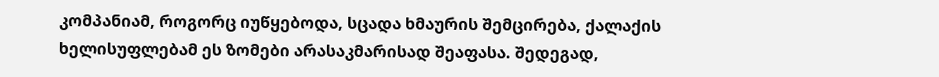კომპანიამ, როგორც იუწყებოდა, სცადა ხმაურის შემცირება, ქალაქის ხელისუფლებამ ეს ზომები არასაკმარისად შეაფასა. შედეგად,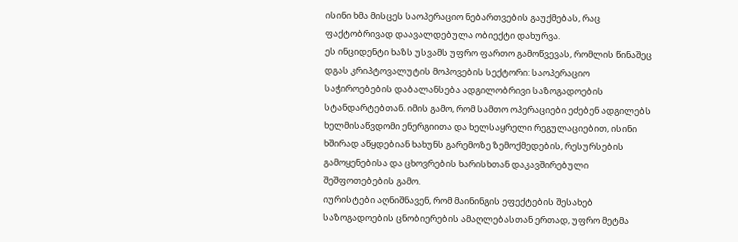ისინი ხმა მისცეს საოპერაციო ნებართვების გაუქმებას, რაც ფაქტობრივად დაავალდებულა ობიექტი დახურვა.
ეს ინციდენტი ხაზს უსვამს უფრო ფართო გამოწვევას, რომლის წინაშეც დგას კრიპტოვალუტის მოპოვების სექტორი: საოპერაციო საჭიროებების დაბალანსება ადგილობრივი საზოგადოების სტანდარტებთან. იმის გამო, რომ სამთო ოპერაციები ეძებენ ადგილებს ხელმისაწვდომი ენერგიითა და ხელსაყრელი რეგულაციებით, ისინი ხშირად აწყდებიან ხახუნს გარემოზე ზემოქმედების, რესურსების გამოყენებისა და ცხოვრების ხარისხთან დაკავშირებული შეშფოთებების გამო.
იურისტები აღნიშნავენ, რომ მაინინგის ეფექტების შესახებ საზოგადოების ცნობიერების ამაღლებასთან ერთად, უფრო მეტმა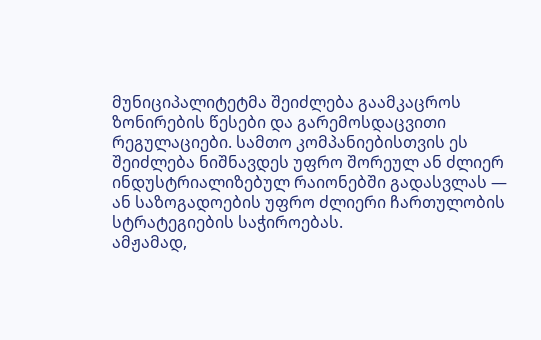მუნიციპალიტეტმა შეიძლება გაამკაცროს ზონირების წესები და გარემოსდაცვითი რეგულაციები. სამთო კომპანიებისთვის ეს შეიძლება ნიშნავდეს უფრო შორეულ ან ძლიერ ინდუსტრიალიზებულ რაიონებში გადასვლას — ან საზოგადოების უფრო ძლიერი ჩართულობის სტრატეგიების საჭიროებას.
ამჟამად,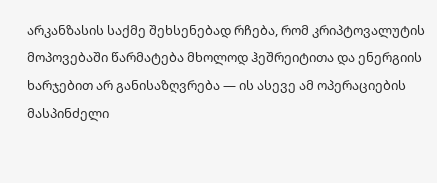არკანზასის საქმე შეხსენებად რჩება, რომ კრიპტოვალუტის მოპოვებაში წარმატება მხოლოდ ჰეშრეიტითა და ენერგიის ხარჯებით არ განისაზღვრება — ის ასევე ამ ოპერაციების მასპინძელი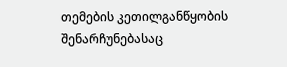თემების კეთილგანწყობის შენარჩუნებასაც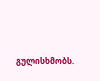გულისხმობს.